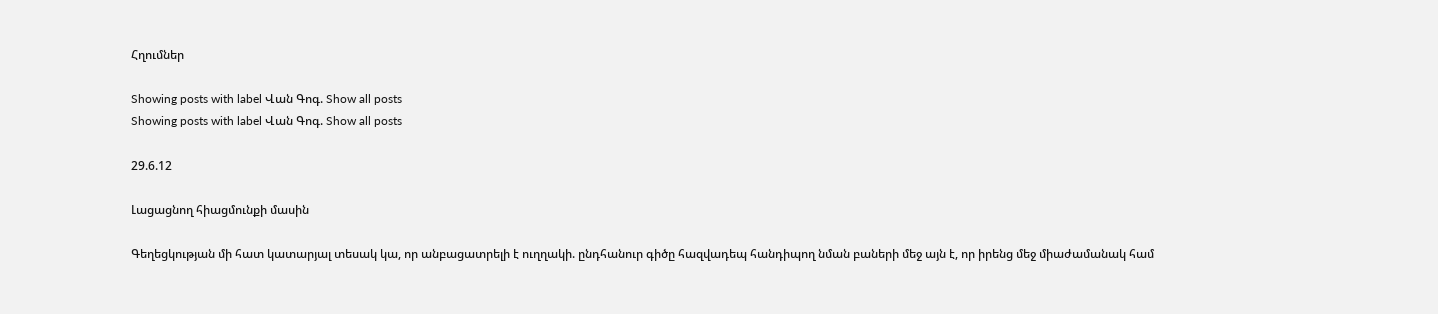Հղումներ

Showing posts with label Վան Գոգ. Show all posts
Showing posts with label Վան Գոգ. Show all posts

29.6.12

Լացացնող հիացմունքի մասին

Գեղեցկության մի հատ կատարյալ տեսակ կա, որ անբացատրելի է ուղղակի. ընդհանուր գիծը հազվադեպ հանդիպող նման բաների մեջ այն է, որ իրենց մեջ միաժամանակ համ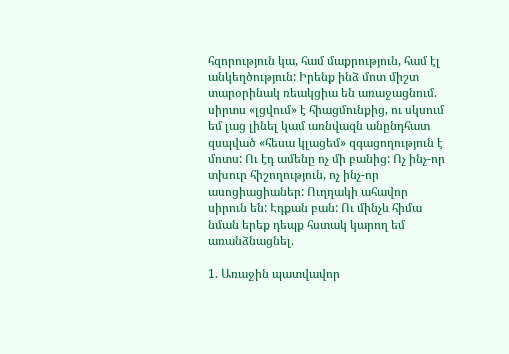հզորություն կա, համ մաքրություն, համ էլ անկեղծություն: Իրենք ինձ մոտ միշտ տարօրինակ ռեակցիա են առաջացնում. սիրտս «լցվում» է հիացմունքից, ու սկսում եմ լաց լինել կամ առնվազն անընդհատ զսպված «հեսա կլացեմ» զգացողություն է մոտս: Ու էդ ամենը ոչ մի բանից: Ոչ ինչ-որ տխուր հիշողություն, ոչ ինչ-որ ասոցիացիաներ: Ուղղակի ահավոր սիրուն են: Էդքան բան: Ու մինչև հիմա նման երեք դեպք հստակ կարող եմ առանձնացնել.

1. Առաջին պատվավոր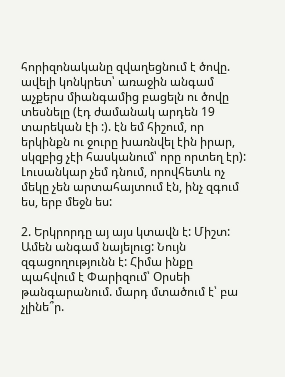հորիզոնականը զվաղեցնում է ծովը. ավելի կոնկրետ՝ առաջին անգամ աչքերս միանգամից բացելն ու ծովը տեսնելը (էդ ժամանակ արդեն 19 տարեկան էի :). էն եմ հիշում, որ երկինքն ու ջուրը խառնվել էին իրար, սկզբից չէի հասկանում՝ որը որտեղ էր): Լուսանկար չեմ դնում, որովհետև ոչ մեկը չեն արտահայտում էն, ինչ զգում ես, երբ մեջն ես:

2. Երկրորդը այ այս կտավն է: Միշտ: Ամեն անգամ նայելուց: Նույն զգացողությունն է: Հիմա ինքը պահվում է Փարիզում՝ Օրսեի թանգարանում. մարդ մտածում է՝ բա չլինե՞ր.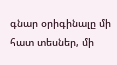գնար օրիգինալը մի հատ տեսներ, մի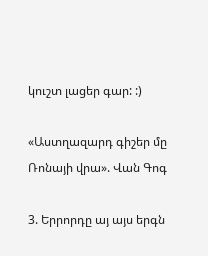կուշտ լացեր գար: :)

«Աստղազարդ գիշեր մը Ռոնայի վրա». Վան Գոգ

3. Երրորդը այ այս երգն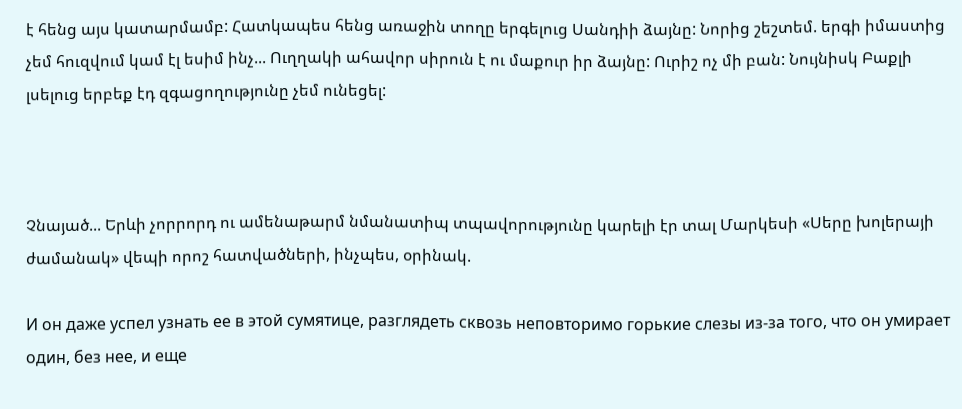է հենց այս կատարմամբ: Հատկապես հենց առաջին տողը երգելուց Սանդիի ձայնը: Նորից շեշտեմ. երգի իմաստից չեմ հուզվում կամ էլ եսիմ ինչ... Ուղղակի ահավոր սիրուն է ու մաքուր իր ձայնը: Ուրիշ ոչ մի բան: Նույնիսկ Բաքլի լսելուց երբեք էդ զգացողությունը չեմ ունեցել:



Չնայած... Երևի չորրորդ ու ամենաթարմ նմանատիպ տպավորությունը կարելի էր տալ Մարկեսի «Սերը խոլերայի ժամանակ» վեպի որոշ հատվածների, ինչպես, օրինակ.

И он даже успел узнать ее в этой сумятице, разглядеть сквозь неповторимо горькие слезы из-за того, что он умирает один, без нее, и еще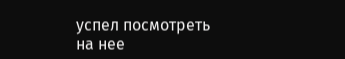успел посмотреть на нее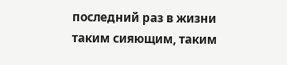последний раз в жизни таким сияющим, таким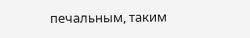печальным, таким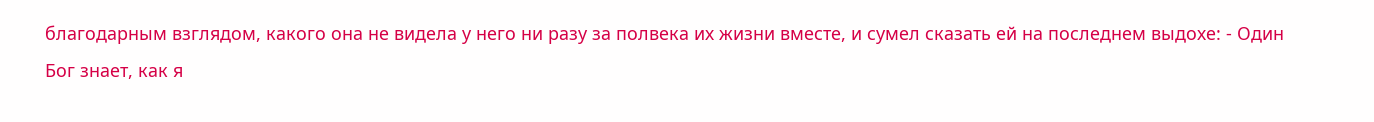благодарным взглядом, какого она не видела у него ни разу за полвека их жизни вместе, и сумел сказать ей на последнем выдохе: - Один Бог знает, как я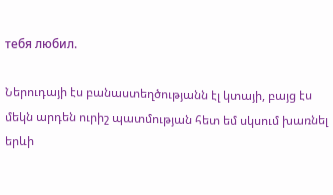тебя любил.

Ներուդայի էս բանաստեղծությանն էլ կտայի, բայց էս մեկն արդեն ուրիշ պատմության հետ եմ սկսում խառնել երևի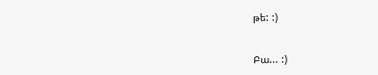թե: :)


Բա... :)